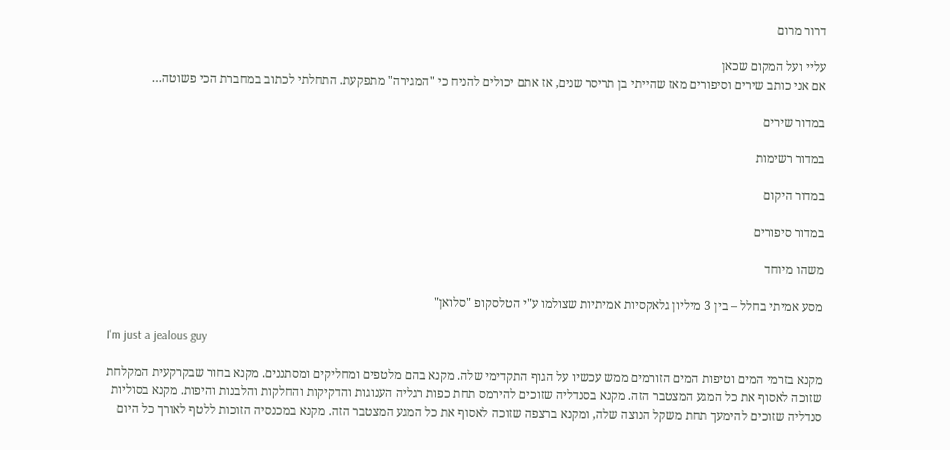דרור מרום

עליי ועל המקום שכאן
אם אני כותב שירים וסיפורים מאז שהייתי בן תריסר שנים, אז אתם יכולים להניח כי "המגירה" מתפקעת. התחלתי לכתוב במחברת הכי פשוטה…

במדור שירים

במדור רשימות

במדור היקום

במדור סיפורים

משהו מיוחד

מסע אמיתי בחלל – בין 3 מיליון גלאקסיות אמיתיות שצולמו ע"י הטלסקופ "סלואן"

I'm just a jealous guy

מקנא בזרמי המים וטיפות המים הזורמים ממש עכשיו על הגוף התקדימי שלה. מקנא בהם מלטפים ומחליקים ומסתננים. מקנא בחור שבקרקעית המקלחת שזוכה לאסוף את כל המגע המצטבר הזה. מקנא בסנדליה שזוכים להירמס תחת כפות רגליה הענוגות והדקיקות והחלקות והלבנות והיפות. מקנא בסוליות סנדליה שזוכים להימעך תחת משקל הנוצה שלה, ומקנא ברצפה שזוכה לאסוף את כל המגע המצטבר הזה. מקנא במכנסיה הזוכות ללטף לאורך כל היום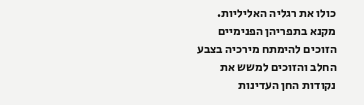כולו את רגליה האליליות. מקנא בתפריהן הפנימיים הזוכים להימתח מירכיה בצבע החלב והזוכים למשש את נקודות החן העדינות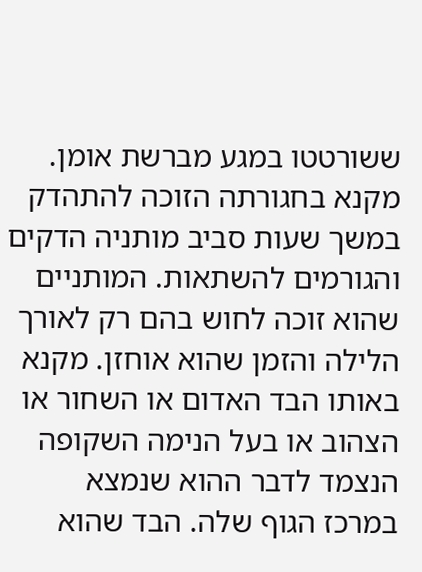ששורטטו במגע מברשת אומן. מקנא בחגורתה הזוכה להתהדק במשך שעות סביב מותניה הדקים והגורמים להשתאות. המותניים שהוא זוכה לחוש בהם רק לאורך הלילה והזמן שהוא אוחזן. מקנא באותו הבד האדום או השחור או הצהוב או בעל הנימה השקופה הנצמד לדבר ההוא שנמצא במרכז הגוף שלה. הבד שהוא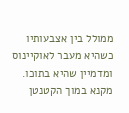ממולל בין אצבעותיו כשהיא מעבר לאוקיינוס ומדמיין שהיא בתוכו. מקנא במוך הקטנטן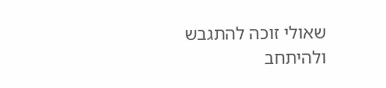שאולי זוכה להתגבש ולהיתחב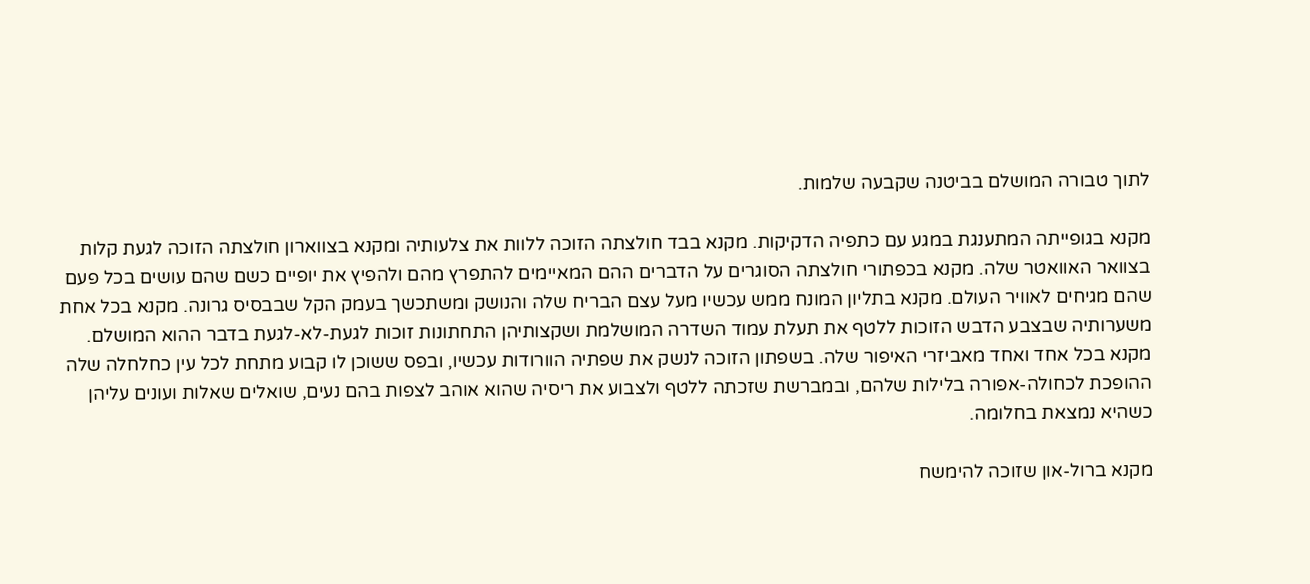לתוך טבורה המושלם בביטנה שקבעה שלמות.

מקנא בגופייתה המתענגת במגע עם כתפיה הדקיקות. מקנא בבד חולצתה הזוכה ללוות את צלעותיה ומקנא בצווארון חולצתה הזוכה לגעת קלות בצוואר האוואטר שלה. מקנא בכפתורי חולצתה הסוגרים על הדברים ההם המאיימים להתפרץ מהם ולהפיץ את יופיים כשם שהם עושים בכל פעם שהם מגיחים לאוויר העולם. מקנא בתליון המונח ממש עכשיו מעל עצם הבריח שלה והנושק ומשתכשך בעמק הקל שבבסיס גרונה. מקנא בכל אחת משערותיה שבצבע הדבש הזוכות ללטף את תעלת עמוד השדרה המושלמת ושקצותיהן התחתונות זוכות לגעת-לא-לגעת בדבר ההוא המושלם. מקנא בכל אחד ואחד מאביזרי האיפור שלה. בשפתון הזוכה לנשק את שפתיה הוורודות עכשיו, ובפס ששוכן לו קבוע מתחת לכל עין כחלחלה שלה ההופכת לכחולה-אפורה בלילות שלהם, ובמברשת שזכתה ללטף ולצבוע את ריסיה שהוא אוהב לצפות בהם נעים, שואלים שאלות ועונים עליהן כשהיא נמצאת בחלומה.

מקנא ברול-און שזוכה להימשח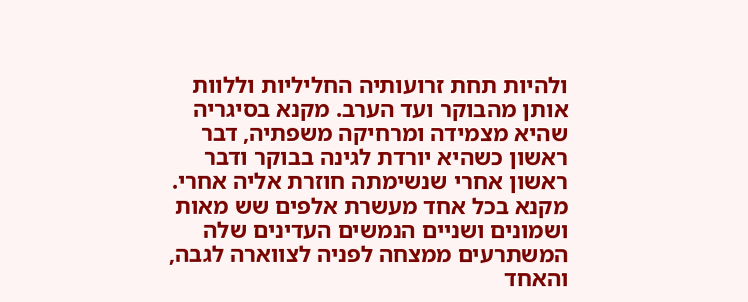ולהיות תחת זרועותיה החליליות וללוות אותן מהבוקר ועד הערב. מקנא בסיגריה שהיא מצמידה ומרחיקה משפתיה, דבר ראשון כשהיא יורדת לגינה בבוקר ודבר ראשון אחרי שנשימתה חוזרת אליה אחרי. מקנא בכל אחד מעשרת אלפים שש מאות ושמונים ושניים הנמשים העדינים שלה המשתרעים ממצחה לפניה לצווארה לגבה, והאחד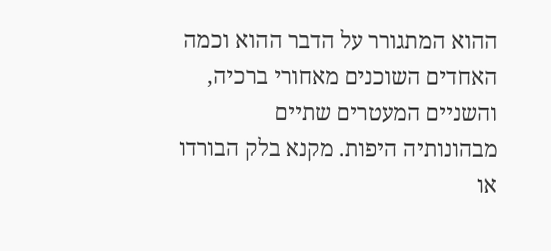ההוא המתגורר על הדבר ההוא וכמה האחדים השוכנים מאחורי ברכיה, והשניים המעטרים שתיים מבהונותיה היפות. מקנא בלק הבורדו או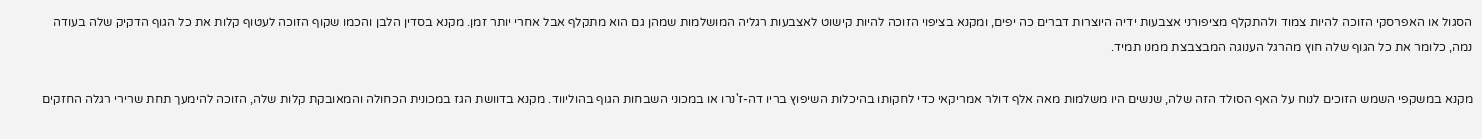הסגול או האפרסקי הזוכה להיות צמוד ולהתקלף מציפורני אצבעות ידיה היוצרות דברים כה יפים, ומקנא בציפוי הזוכה להיות קישוט לאצבעות רגליה המושלמות שמהן גם הוא מתקלף אבל אחרי יותר זמן. מקנא בסדין הלבן והכמו שקוף הזוכה לעטוף קלות את כל הגוף הדקיק שלה בעודה נמה, כלומר את כל הגוף שלה חוץ מהרגל הענוגה המבצבצת ממנו תמיד.

מקנא במשקפי השמש הזוכים לנוח על האף הסולד הזה שלה, שנשים היו משלמות מאה אלף דולר אמריקאי כדי לחקותו בהיכלות השיפוץ בריו דה-ז'נרו או במכוני השבחות הגוף בהוליווד. מקנא בדוושת הגז במכונית הכחולה והמאובקת קלות שלה, הזוכה להימעך תחת שרירי רגלה החזקים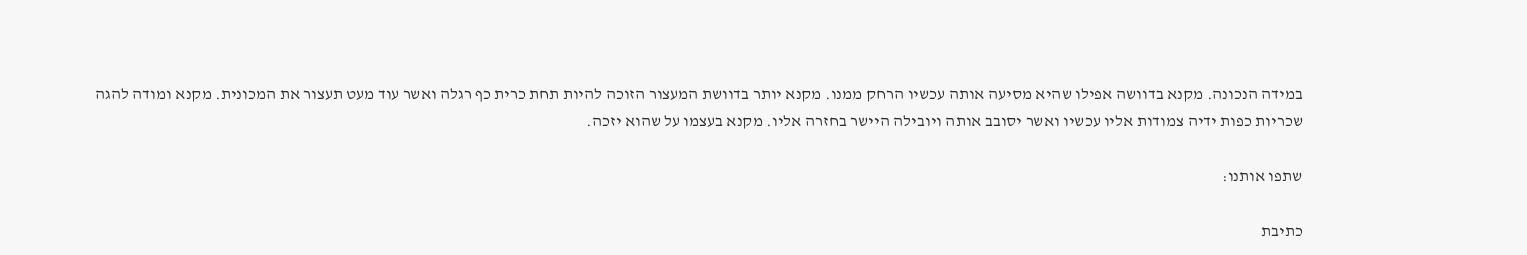במידה הנכונה. מקנא בדוושה אפילו שהיא מסיעה אותה עכשיו הרחק ממנו. מקנא יותר בדוושת המעצור הזוכה להיות תחת כרית כף רגלה ואשר עוד מעט תעצור את המכונית. מקנא ומודה להגה שכריות כפות ידיה צמודות אליו עכשיו ואשר יסובב אותה ויובילה היישר בחזרה אליו. מקנא בעצמו על שהוא יזכה.

שתפו אותנו:

כתיבת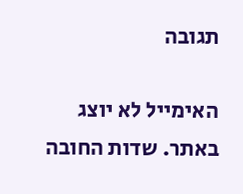תגובה

האימייל לא יוצג באתר. שדות החובה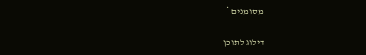מסומנים *

דילוג לתוכן